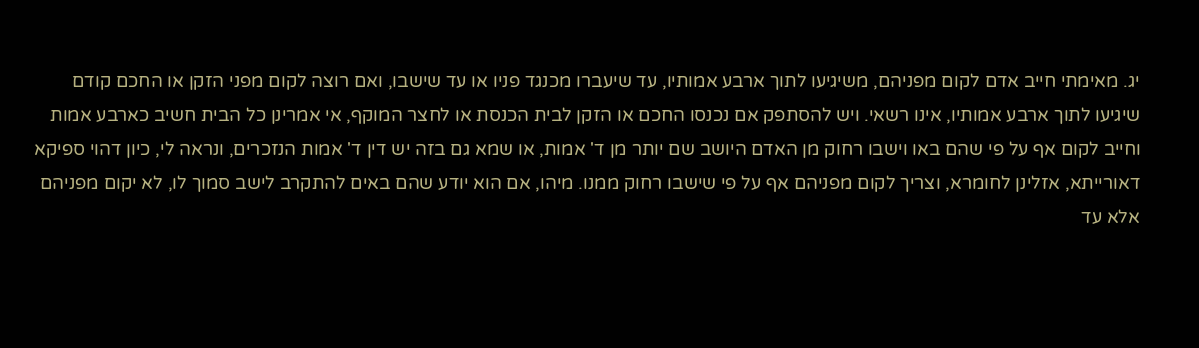יג. מאימתי חייב אדם לקום מפניהם, משיגיעו לתוך ארבע אמותיו, עד שיעברו מכנגד פניו או עד שישבו, ואם רוצה לקום מפני הזקן או החכם קודם שיגיעו לתוך ארבע אמותיו, אינו רשאי. ויש להסתפק אם נכנסו החכם או הזקן לבית הכנסת או לחצר המוקף, אי אמרינן כל הבית חשיב כארבע אמות וחייב לקום אף על פי שהם באו וישבו רחוק מן האדם היושב שם יותר מן ד' אמות, או שמא גם בזה יש דין ד' אמות הנזכרים, ונראה לי, כיון דהוי ספיקא דאורייתא, אזלינן לחומרא, וצריך לקום מפניהם אף על פי שישבו רחוק ממנו. מיהו, אם הוא יודע שהם באים להתקרב לישב סמוך לו, לא יקום מפניהם אלא עד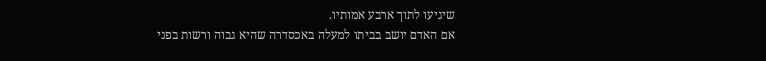שיגיעו לתוך ארבע אמותיו.
אם האדם יושב בביתו למעלה באכסדרה שהיא גבוה ורשות בפני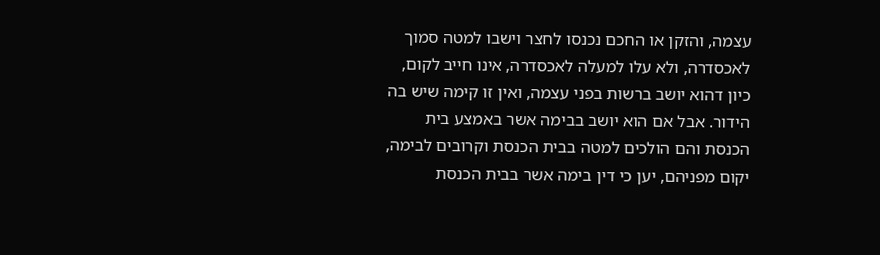עצמה, והזקן או החכם נכנסו לחצר וישבו למטה סמוך לאכסדרה, ולא עלו למעלה לאכסדרה, אינו חייב לקום, כיון דהוא יושב ברשות בפני עצמה, ואין זו קימה שיש בה הידור. אבל אם הוא יושב בבימה אשר באמצע בית הכנסת והם הולכים למטה בבית הכנסת וקרובים לבימה, יקום מפניהם, יען כי דין בימה אשר בבית הכנסת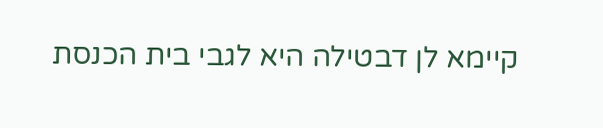קיימא לן דבטילה היא לגבי בית הכנסת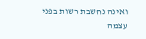ואינה נחשבת רשות בפני עצמה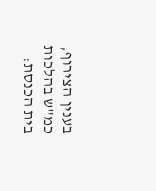בענין הצירוף, כמ"ש בהלכות בית הכנסת: